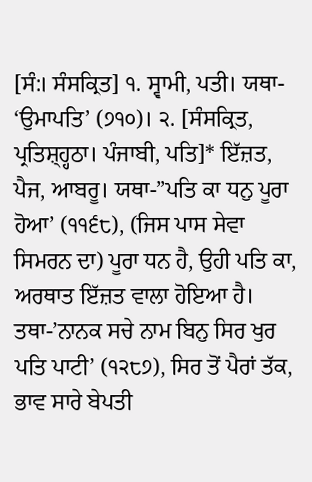[ਸੰ:। ਸੰਸਕ੍ਰਿਤ] ੧. ਸ੍ਵਾਮੀ, ਪਤੀ। ਯਥਾ- ‘ਉਮਾਪਤਿ’ (੭੧੦)। ੨. [ਸੰਸਕ੍ਰਿਤ, ਪ੍ਰਤਿਸ਼੍ਹ੍ਹਠਾ। ਪੰਜਾਬੀ, ਪਤਿ]* ਇੱਜ਼ਤ, ਪੈਜ, ਆਬਰੂ। ਯਥਾ-”ਪਤਿ ਕਾ ਧਨੁ ਪੂਰਾ ਹੋਆ’ (੧੧੬੮), (ਜਿਸ ਪਾਸ ਸੇਵਾ ਸਿਮਰਨ ਦਾ) ਪੂਰਾ ਧਨ ਹੈ, ਉਹੀ ਪਤਿ ਕਾ, ਅਰਥਾਤ ਇੱਜ਼ਤ ਵਾਲਾ ਹੋਇਆ ਹੈ। ਤਥਾ-’ਨਾਨਕ ਸਚੇ ਨਾਮ ਬਿਨੁ ਸਿਰ ਖੁਰ ਪਤਿ ਪਾਟੀ’ (੧੨੮੭), ਸਿਰ ਤੋਂ ਪੈਰਾਂ ਤੱਕ, ਭਾਵ ਸਾਰੇ ਬੇਪਤੀ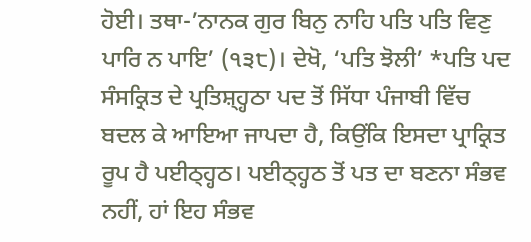ਹੋਈ। ਤਥਾ-’ਨਾਨਕ ਗੁਰ ਬਿਨੁ ਨਾਹਿ ਪਤਿ ਪਤਿ ਵਿਣੁ ਪਾਰਿ ਨ ਪਾਇ’ (੧੩੮)। ਦੇਖੋ, ‘ਪਤਿ ਝੋਲੀ’ *ਪਤਿ ਪਦ ਸੰਸਕ੍ਰਿਤ ਦੇ ਪ੍ਰਤਿਸ਼੍ਹ੍ਹਠਾ ਪਦ ਤੋਂ ਸਿੱਧਾ ਪੰਜਾਬੀ ਵਿੱਚ ਬਦਲ ਕੇ ਆਇਆ ਜਾਪਦਾ ਹੈ, ਕਿਉਂਕਿ ਇਸਦਾ ਪ੍ਰਾਕ੍ਰਿਤ ਰੂਪ ਹੈ ਪਈਠ੍ਹ੍ਹਠ। ਪਈਠ੍ਹ੍ਹਠ ਤੋਂ ਪਤ ਦਾ ਬਣਨਾ ਸੰਭਵ ਨਹੀਂ, ਹਾਂ ਇਹ ਸੰਭਵ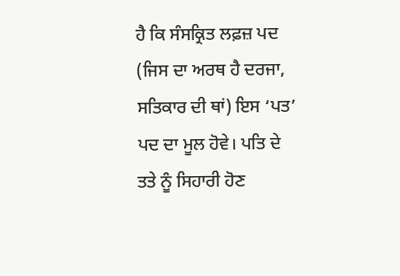ਹੈ ਕਿ ਸੰਸਕ੍ਰਿਤ ਲਫ਼ਜ਼ ਪਦ (ਜਿਸ ਦਾ ਅਰਥ ਹੈ ਦਰਜਾ, ਸਤਿਕਾਰ ਦੀ ਥਾਂ) ਇਸ ‘ਪਤ’ ਪਦ ਦਾ ਮੂਲ ਹੋਵੇ। ਪਤਿ ਦੇ ਤਤੇ ਨੂੰ ਸਿਹਾਰੀ ਹੋਣ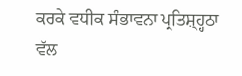ਕਰਕੇ ਵਧੀਕ ਸੰਭਾਵਨਾ ਪ੍ਰਤਿਸ਼੍ਹ੍ਹਠਾ ਵੱਲ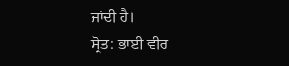ਜਾਂਦੀ ਹੈ।
ਸ੍ਰੋਤ: ਭਾਈ ਵੀਰ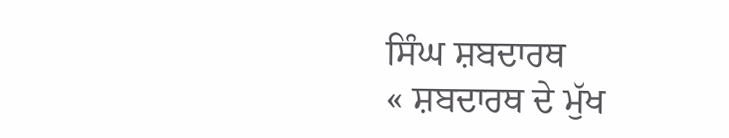ਸਿੰਘ ਸ਼ਬਦਾਰਥ
« ਸ਼ਬਦਾਰਥ ਦੇ ਮੁੱਖ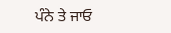ਪੰਨੇ ਤੇ ਜਾਓ